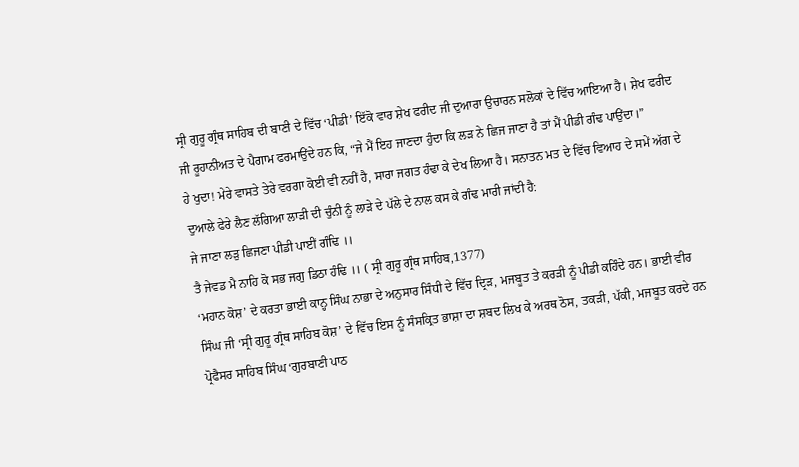ਸ੍ਰੀ ਗੁਰੂ ਗ੍ਰੰਥ ਸਾਹਿਬ ਦੀ ਬਾਣੀ ਦੇ ਵਿੱਚ ‘ਪੀਡੀ’ ਇੱਕੋ ਵਾਰ ਸ਼ੇਖ ਫਰੀਦ ਜੀ ਦੁਆਰਾ ਉਚਾਰਨ ਸਲੋਕਾਂ ਦੇ ਵਿੱਚ ਆਇਆ ਹੈ। ਸ਼ੇਖ ਫਰੀਦ ਜੀ ਰੂਹਾਨੀਅਤ ਦੇ ਪੈਗਾਮ ਫਰਮਾਉਂਦੇ ਹਨ ਕਿ, “ਜੇ ਮੈਂ ਇਹ ਜਾਣਦਾ ਹੁੰਦਾ ਕਿ ਲੜ ਨੇ ਛਿਜ ਜਾਣਾ ਹੈ ਤਾਂ ਮੈਂ ਪੀਡੀ ਗੰਢ ਪਾਉਂਦਾ।”
ਹੇ ਖੁਦਾ! ਮੇਰੇ ਵਾਸਤੇ ਤੇਰੇ ਵਰਗਾ ਕੋਈ ਵੀ ਨਹੀਂ ਹੈ, ਸਾਰਾ ਜਗਤ ਹੰਢਾ ਕੇ ਦੇਖ ਲਿਆ ਹੈ। ਸਨਾਤਨ ਮਤ ਦੇ ਵਿੱਚ ਵਿਆਹ ਦੇ ਸਮੇਂ ਅੱਗ ਦੇ ਦੁਆਲੇ ਫੇਰੇ ਲੈਣ ਲੱਗਿਆ ਲਾੜੀ ਦੀ ਚੁੰਨੀ ਨੂੰ ਲਾੜੇ ਦੇ ਪੱਲੇ ਦੇ ਨਾਲ ਕਸ ਕੇ ਗੰਢ ਮਾਰੀ ਜਾਂਦੀ ਹੈ:
ਜੇ ਜਾਣਾ ਲੜੁ ਛਿਜਣਾ ਪੀਡੀ ਪਾਈਂ ਗੰਢਿ ।।
ਤੈ ਜੇਵਡ ਮੈ ਨਾਹਿ ਕੋ ਸਭ ਜਗੁ ਡਿਠਾ ਹੰਢਿ ।। ( ਸ੍ਰੀ ਗੁਰੂ ਗ੍ਰੰਥ ਸਾਹਿਬ,1377)
‘ਮਹਾਨ ਕੋਸ਼’ ਦੇ ਕਰਤਾ ਭਾਈ ਕਾਨ੍ਹ ਸਿੰਘ ਨਾਭਾ ਦੇ ਅਨੁਸਾਰ ਸਿੰਧੀ ਦੇ ਵਿੱਚ ਦ੍ਰਿੜ, ਮਜਬੂਤ ਤੇ ਕਰੜੀ ਨੂੰ ਪੀਡੀ ਕਹਿੰਦੇ ਹਨ। ਭਾਈ ਵੀਰ ਸਿੰਘ ਜੀ ‘ਸ੍ਰੀ ਗੁਰੂ ਗ੍ਰੰਥ ਸਾਹਿਬ ਕੋਸ਼’ ਦੇ ਵਿੱਚ ਇਸ ਨੂੰ ਸੰਸਕ੍ਰਿਤ ਭਾਸ਼ਾ ਦਾ ਸ਼ਬਦ ਲਿਖ ਕੇ ਅਰਥ ਠੋਸ, ਤਕੜੀ, ਪੱਕੀ, ਮਜਬੂਤ ਕਰਦੇ ਹਨ
ਪ੍ਰੋਫੈਸਰ ਸਾਹਿਬ ਸਿੰਘ ‘ਗੁਰਬਾਣੀ ਪਾਠ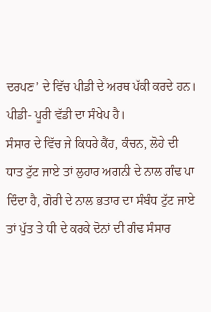ਦਰਪਣ’ ਦੇ ਵਿੱਚ ਪੀਡੀ ਦੇ ਅਰਥ ਪੱਕੀ ਕਰਦੇ ਹਨ।
ਪੀਡੀ- ਪੂਰੀ ਵੱਡੀ ਦਾ ਸੰਖੇਪ ਹੈ।
ਸੰਸਾਰ ਦੇ ਵਿੱਚ ਜੇ ਕਿਧਰੇ ਕੈਂਹ, ਕੰਚਨ, ਲੋਹੇ ਦੀ ਧਾਤ ਟੁੱਟ ਜਾਏ ਤਾਂ ਲੁਹਾਰ ਅਗਨੀ ਦੇ ਨਾਲ ਗੰਢ ਪਾ ਦਿੰਦਾ ਹੈ, ਗੋਰੀ ਦੇ ਨਾਲ ਭਤਾਰ ਦਾ ਸੰਬੰਧ ਟੁੱਟ ਜਾਏ ਤਾਂ ਪੁੱਤ ਤੇ ਧੀ ਦੇ ਕਰਕੇ ਦੋਨਾਂ ਦੀ ਗੰਢ ਸੰਸਾਰ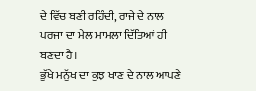ਦੇ ਵਿੱਚ ਬਣੀ ਰਹਿੰਦੀ, ਰਾਜੇ ਦੇ ਨਾਲ ਪਰਜਾ ਦਾ ਮੇਲ ਮਾਮਲਾ ਦਿੱਤਿਆਂ ਹੀ ਬਣਦਾ ਹੈ।
ਭੁੱਖੇ ਮਨੁੱਖ ਦਾ ਕੁਝ ਖਾਣ ਦੇ ਨਾਲ ਆਪਣੇ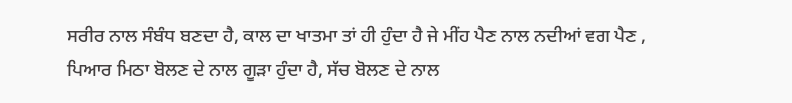ਸਰੀਰ ਨਾਲ ਸੰਬੰਧ ਬਣਦਾ ਹੈ, ਕਾਲ ਦਾ ਖਾਤਮਾ ਤਾਂ ਹੀ ਹੁੰਦਾ ਹੈ ਜੇ ਮੀਂਹ ਪੈਣ ਨਾਲ ਨਦੀਆਂ ਵਗ ਪੈਣ , ਪਿਆਰ ਮਿਠਾ ਬੋਲਣ ਦੇ ਨਾਲ ਗੂੜਾ ਹੁੰਦਾ ਹੈ, ਸੱਚ ਬੋਲਣ ਦੇ ਨਾਲ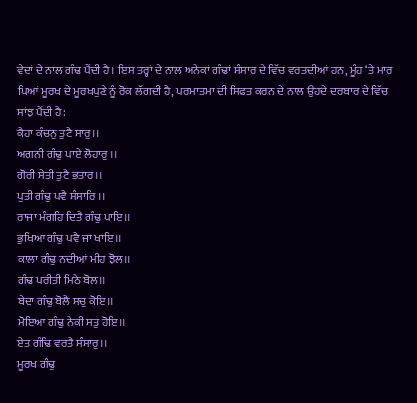ਵੇਦਾਂ ਦੇ ਨਾਲ ਗੰਢ ਪੈਂਦੀ ਹੈ। ਇਸ ਤਰ੍ਹਾਂ ਦੇ ਨਾਲ ਅਨੇਕਾਂ ਗੰਢਾਂ ਸੰਸਾਰ ਦੇ ਵਿੱਚ ਵਰਤਦੀਆਂ ਹਨ, ਮੂੰਹ ‘ਤੇ ਮਾਰ ਪਿਆਂ ਮੂਰਖ ਦੇ ਮੂਰਖਪੁਣੇ ਨੂੰ ਰੋਕ ਲੱਗਦੀ ਹੈ, ਪਰਮਾਤਮਾ ਦੀ ਸਿਫਤ ਕਰਨ ਦੇ ਨਾਲ ਉਹਦੇ ਦਰਬਾਰ ਦੇ ਵਿੱਚ ਸਾਂਝ ਪੈਂਦੀ ਹੈ:
ਕੈਹਾ ਕੰਚਨੁ ਤੁਟੈ ਸਾਰੁ।।
ਅਗਨੀ ਗੰਢੁ ਪਾਏ ਲੋਹਾਰੁ ।।
ਗੋਰੀ ਸੇਤੀ ਤੁਟੈ ਭਤਾਰ।।
ਪੁਤੀ ਗੰਢੁ ਪਵੈ ਸੰਸਾਰਿ ।।
ਰਾਜਾ ਮੰਗਹਿ ਦਿਤੈ ਗੰਢੁ ਪਾਇ।।
ਭੁਖਿਆ ਗੰਢੁ ਪਵੈ ਜਾ ਖਾਇ।।
ਕਾਲਾ ਗੰਢੁ ਨਦੀਆਂ ਮੀਹ ਝੋਲ।।
ਗੰਢ ਪਰੀਤੀ ਮਿਠੇ ਬੋਲ।।
ਬੇਦਾ ਗੰਢੁ ਬੋਲੈ ਸਚੁ ਕੋਇ।।
ਮੋਇਆ ਗੰਢੁ ਨੇਕੀ ਸਤੁ ਹੋਇ।।
ਏਤ ਗੰਢਿ ਵਰਤੈ ਸੰਸਾਰੁ।।
ਮੂਰਖ ਗੰਢੁ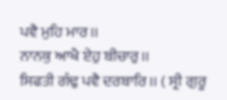ਪਵੈ ਮੁਹਿ ਮਾਰ।।
ਨਾਨਕੁ ਆਖੈ ਏਹੁ ਬੀਚਾਰੁ।।
ਸਿਫਤੀ ਗੰਢੁ ਪਵੈ ਦਰਬਾਰਿ।। ( ਸ੍ਰੀ ਗੁਰੂ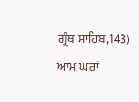ਗ੍ਰੰਥ ਸਾਹਿਬ,143)
ਆਮ ਘਰਾਂ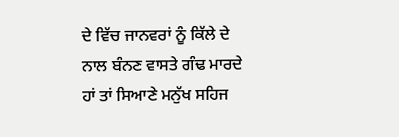ਦੇ ਵਿੱਚ ਜਾਨਵਰਾਂ ਨੂੰ ਕਿੱਲੇ ਦੇ ਨਾਲ ਬੰਨਣ ਵਾਸਤੇ ਗੰਢ ਮਾਰਦੇ ਹਾਂ ਤਾਂ ਸਿਆਣੇ ਮਨੁੱਖ ਸਹਿਜ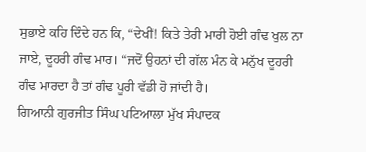ਸੁਭਾਏ ਕਹਿ ਦਿੰਦੇ ਹਨ ਕਿ, “ਦੇਖੀਂ! ਕਿਤੇ ਤੇਰੀ ਮਾਰੀ ਹੋਈ ਗੰਢ ਖੁਲ ਨਾ ਜਾਏ, ਦੂਹਰੀ ਗੰਢ ਮਾਰ। “ਜਦੋਂ ਉਹਨਾਂ ਦੀ ਗੱਲ ਮੰਨ ਕੇ ਮਨੁੱਖ ਦੂਹਰੀ ਗੰਢ ਮਾਰਦਾ ਹੈ ਤਾਂ ਗੰਢ ਪੂਰੀ ਵੱਡੀ ਹੋ ਜਾਂਦੀ ਹੈ।
ਗਿਆਨੀ ਗੁਰਜੀਤ ਸਿੰਘ ਪਟਿਆਲਾ ਮੁੱਖ ਸੰਪਾਦਕ